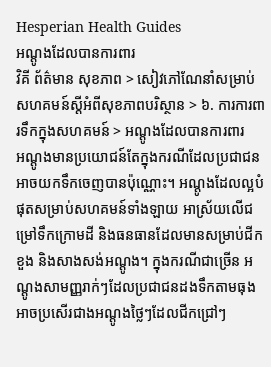Hesperian Health Guides
អណ្តូងដែលបានការពារ
វិគី ព័ត៌មាន សុខភាព > សៀវភៅណែនាំសម្រាប់សហគមន៍ស្តីអំពីសុខភាពបរិស្ថាន > ៦. ការការពារទឹកក្នុងសហគមន៍ > អណ្តូងដែលបានការពារ
អណ្តូងមានប្រយោជន៍តែក្នុងករណីដែលប្រជាជនអាចយកទឹកចេញបានប៉ុណ្ណោះ។ អណ្តូងដែលល្អបំផុតសម្រាប់សហគមន៍ទាំងឡាយ អាស្រ័យលើជម្រៅទឹកក្រោមដី និងធនធានដែលមានសម្រាប់ជីក ខួង និងសាងសង់អណ្តូង។ ក្នុងករណីជាច្រើន អណ្តូងសាមញ្ញរាក់ៗដែលប្រជាជនដងទឹកតាមធុង អាចប្រសើរជាងអណ្តូងថ្លៃៗដែលជីកជ្រៅៗ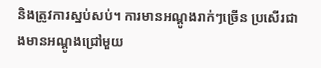និងត្រូវការស្នប់សប់។ ការមានអណ្តូងរាក់ៗច្រើន ប្រសើរជាងមានអណ្តូងជ្រៅមួយ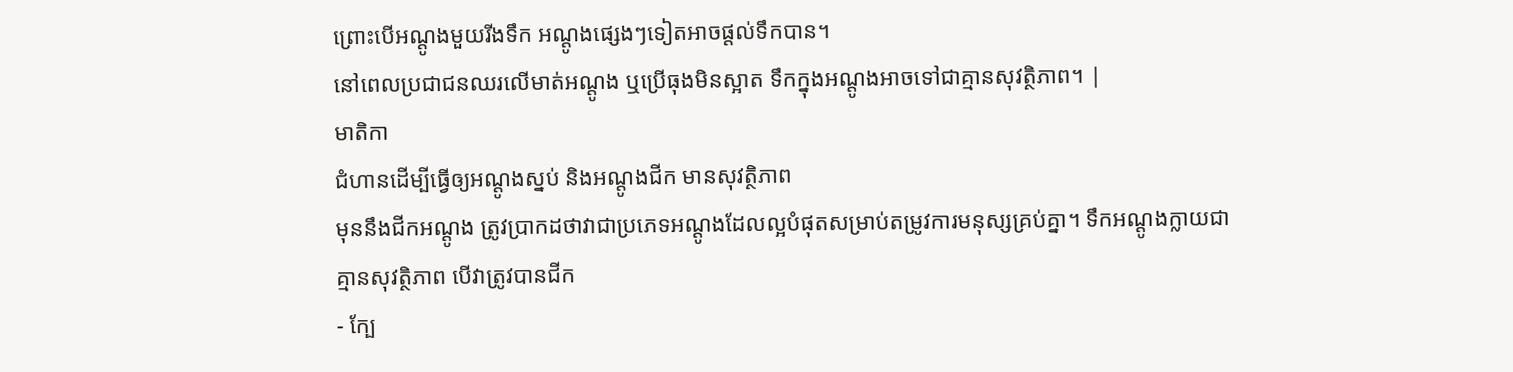ព្រោះបើអណ្តូងមួយរីងទឹក អណ្តូងផ្សេងៗទៀតអាចផ្តល់ទឹកបាន។
នៅពេលប្រជាជនឈរលើមាត់អណ្តូង ឬប្រើធុងមិនស្អាត ទឹកក្នុងអណ្តូងអាចទៅជាគ្មានសុវត្ថិភាព។ |
មាតិកា
ជំហានដើម្បីធ្វើឲ្យអណ្តូងស្នប់ និងអណ្តូងជីក មានសុវត្ថិភាព
មុននឹងជីកអណ្តូង ត្រូវប្រាកដថាវាជាប្រភេទអណ្តូងដែលល្អបំផុតសម្រាប់តម្រូវការមនុស្សគ្រប់គ្នា។ ទឹកអណ្តូងក្លាយជាគ្មានសុវត្ថិភាព បើវាត្រូវបានជីក
- ក្បែ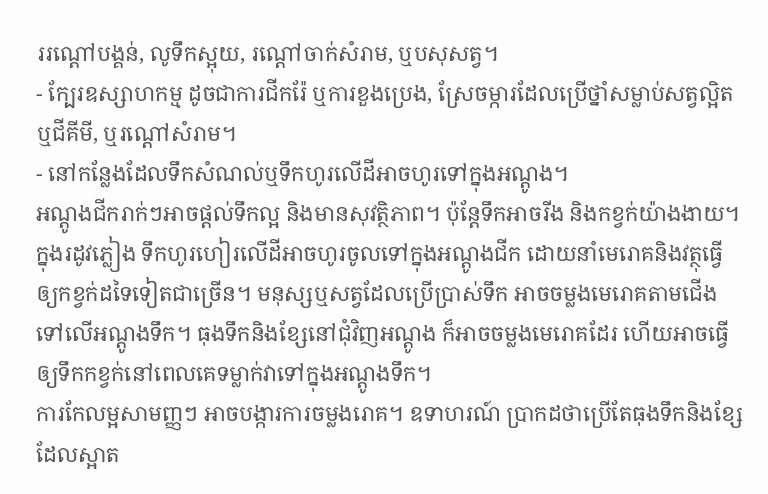ររណ្តៅបង្គន់, លូទឹកស្អុយ, រណ្តៅចាក់សំរាម, ឬបសុសត្វ។
- ក្បែរឧស្សាហកម្ម ដូចជាការជីករ៉ែ ឬការខួងប្រេង, ស្រែចម្ការដែលប្រើថ្នាំសម្លាប់សត្វល្អិត ឬជីគីមី, ឬរណ្តៅសំរាម។
- នៅកន្លែងដែលទឹកសំណល់ឬទឹកហូរលើដីអាចហូរទៅក្នុងអណ្តូង។
អណ្តូងជីករាក់ៗអាចផ្តល់ទឹកល្អ និងមានសុវត្ថិភាព។ ប៉ុន្តែទឹកអាចរីង និងកខ្វក់យ៉ាងងាយ។ ក្នុងរដូវភ្លៀង ទឹកហូរហៀរលើដីអាចហូរចូលទៅក្នុងអណ្តូងជីក ដោយនាំមេរោគនិងវត្ថុធ្វើឲ្យកខ្វក់ដទៃទៀតជាច្រើន។ មនុស្សឬសត្វដែលប្រើប្រាស់ទឹក អាចចម្លងមេរោគតាមជើងទៅលើអណ្តូងទឹក។ ធុងទឹកនិងខ្សែនៅជុំវិញអណ្តូង ក៏អាចចម្លងមេរោគដែរ ហើយអាចធ្វើឲ្យទឹកកខ្វក់នៅពេលគេទម្លាក់វាទៅក្នុងអណ្តូងទឹក។
ការកែលម្អសាមញ្ញៗ អាចបង្ការការចម្លងរោគ។ ឧទាហរណ៍ ប្រាកដថាប្រើតែធុងទឹកនិងខ្សែដែលស្អាត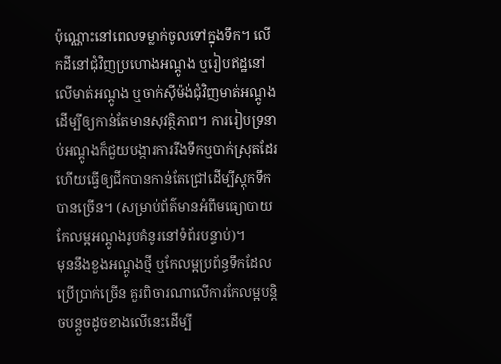ប៉ុណ្ណោះនៅពេលទម្លាក់ចូលទៅក្នុងទឹក។ លើកដីនៅជុំវិញប្រហោងអណ្តូង ឬរៀបឥដ្ឋនៅលើមាត់អណ្តូង ឬចាក់ស៊ីម៉ង់ជុំវិញមាត់អណ្តូង ដើម្បីឲ្យកាន់តែមានសុវត្ថិភាព។ ការរៀបទ្រនាប់អណ្តូងក៏ជួយបង្ការការរីងទឹកឬបាក់ស្រុតដែរ ហើយធ្វើឲ្យជីកបានកាន់តែជ្រៅដើម្បីស្តុកទឹកបានច្រើន។ (សម្រាប់ព័ត៌មានអំពីមធ្យោបាយកែលម្អអណ្តូងរូបគំនូរនៅទំព័របន្ទាប់)។
មុននឹងខួងអណ្តូងថ្មី ឬកែលម្អប្រព័ន្ធទឹកដែលប្រើប្រាក់ច្រើន គួរពិចារណាលើការកែលម្អបន្តិចបន្តួចដូចខាងលើនេះដើម្បី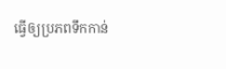ធ្វើឲ្យប្រភពទឹកកាន់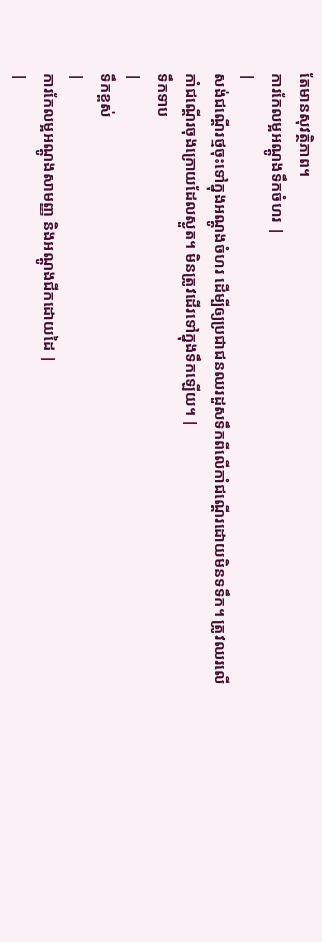តែមានសុវត្ថិភាព។
ការកែលម្អអណ្តូងទឹកចំហរ |
|
សង់ជណ្តើរថ្មចុះទៅក្នុងអណ្តូងចំហរ ដើម្បីឲ្យប្រជាជនឈរដួសទឹកពីលើកាំជណ្តើរដោយមិនទទឹក។ ត្រូវឈរលើកាំជណ្តើរចុងក្រោយដែលស្ងួត។ មិនត្រូវដើរទៅក្នុងទឹកឡើយ។ |
ទឹកទាប
|
ទឹកខ្ពស់
|
ការកែលម្អអណ្តូងសាមញ្ញ និងអណ្តូងជីកដោយដៃ |
|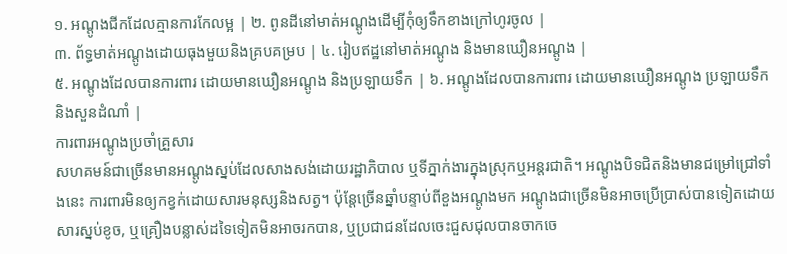១. អណ្តូងជីកដែលគ្មានការកែលម្អ | ២. ពូនដីនៅមាត់អណ្តូងដើម្បីកុំឲ្យទឹកខាងក្រៅហូរចូល |
៣. ព័ទ្ធមាត់អណ្តូងដោយធុងមួយនិងគ្របគម្រប | ៤. រៀបឥដ្ឋនៅមាត់អណ្តូង និងមានឃឿនអណ្តូង |
៥. អណ្តូងដែលបានការពារ ដោយមានឃឿនអណ្តូង និងប្រឡាយទឹក | ៦. អណ្តូងដែលបានការពារ ដោយមានឃឿនអណ្តូង ប្រឡាយទឹក និងសួនដំណាំ |
ការពារអណ្តូងប្រចាំគ្រួសារ
សហគមន៍ជាច្រើនមានអណ្តូងស្នប់ដែលសាងសង់ដោយរដ្ឋាភិបាល ឬទីភ្នាក់ងារក្នុងស្រុកឬអន្តរជាតិ។ អណ្តូងបិទជិតនិងមានជម្រៅជ្រៅទាំងនេះ ការពារមិនឲ្យកខ្វក់ដោយសារមនុស្សនិងសត្វ។ ប៉ុន្តែច្រើនឆ្នាំបន្ទាប់ពីខួងអណ្តូងមក អណ្តូងជាច្រើនមិនអាចប្រើប្រាស់បានទៀតដោយសារស្នប់ខូច, ឬគ្រឿងបន្លាស់ដទៃទៀតមិនអាចរកបាន, ឬប្រជាជនដែលចេះជួសជុលបានចាកចេ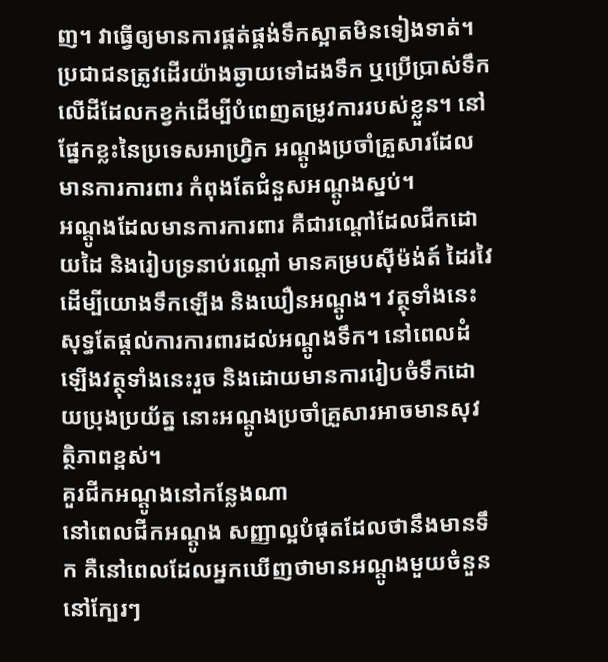ញ។ វាធ្វើឲ្យមានការផ្គត់ផ្គង់ទឹកស្អាតមិនទៀងទាត់។ ប្រជាជនត្រូវដើរយ៉ាងឆ្ងាយទៅដងទឹក ឬប្រើប្រាស់ទឹកលើដីដែលកខ្វក់ដើម្បីបំពេញតម្រូវការរបស់ខ្លួន។ នៅផ្នែកខ្លះនៃប្រទេសអាហ្វ្រិក អណ្តូងប្រចាំគ្រួសារដែលមានការការពារ កំពុងតែជំនួសអណ្តូងស្នប់។
អណ្តូងដែលមានការការពារ គឺជារណ្តៅដែលជីកដោយដៃ និងរៀបទ្រនាប់រណ្តៅ មានគម្របស៊ីម៉ង់ត៍ ដៃរវៃដើម្បីយោងទឹកឡើង និងឃឿនអណ្តូង។ វត្ថុទាំងនេះសុទ្ធតែផ្តល់ការការពារដល់អណ្តូងទឹក។ នៅពេលដំឡើងវត្ថុទាំងនេះរួច និងដោយមានការរៀបចំទឹកដោយប្រុងប្រយ័ត្ន នោះអណ្តូងប្រចាំគ្រួសារអាចមានសុវត្ថិភាពខ្ពស់។
គួរជីកអណ្តូងនៅកន្លែងណា
នៅពេលជីកអណ្តូង សញ្ញាល្អបំផុតដែលថានឹងមានទឹក គឺនៅពេលដែលអ្នកឃើញថាមានអណ្តូងមួយចំនួននៅក្បែរៗ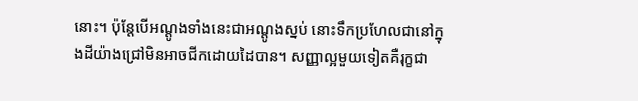នោះ។ ប៉ុន្តែបើអណ្តូងទាំងនេះជាអណ្តូងស្នប់ នោះទឹកប្រហែលជានៅក្នុងដីយ៉ាងជ្រៅមិនអាចជីកដោយដៃបាន។ សញ្ញាល្អមួយទៀតគឺរុក្ខជា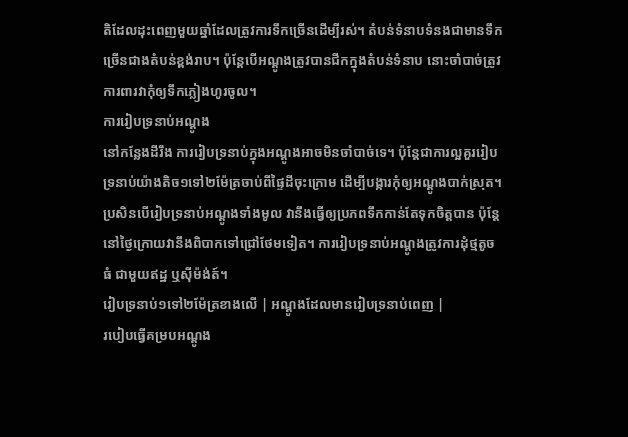តិដែលដុះពេញមួយឆ្នាំដែលត្រូវការទឹកច្រើនដើម្បីរស់។ តំបន់ទំនាបទំនងជាមានទឹកច្រើនជាងតំបន់ខ្ពង់រាប។ ប៉ុន្តែបើអណ្តូងត្រូវបានជីកក្នុងតំបន់ទំនាប នោះចាំបាច់ត្រូវការពារវាកុំឲ្យទឹកភ្លៀងហូរចូល។
ការរៀបទ្រនាប់អណ្តូង
នៅកន្លែងដីរឹង ការរៀបទ្រនាប់ក្នុងអណ្តូងអាចមិនចាំបាច់ទេ។ ប៉ុន្តែជាការល្អគួររៀបទ្រនាប់យ៉ាងតិច១ទៅ២ម៉ែត្រចាប់ពីផ្ទៃដីចុះក្រោម ដើម្បីបង្ការកុំឲ្យអណ្តូងបាក់ស្រុត។ ប្រសិនបើរៀបទ្រនាប់អណ្តូងទាំងមូល វានឹងធ្វើឲ្យប្រភពទឹកកាន់តែទុកចិត្តបាន ប៉ុន្តែនៅថ្ងៃក្រោយវានឹងពិបាកទៅជ្រៅថែមទៀត។ ការរៀបទ្រនាប់អណ្តូងត្រូវការដុំថ្មតូចធំ ជាមួយឥដ្ឋ ឬស៊ីម៉ង់ត៍។
រៀបទ្រនាប់១ទៅ២ម៉ែត្រខាងលើ | អណ្តូងដែលមានរៀបទ្រនាប់ពេញ |
របៀបធ្វើគម្របអណ្តូង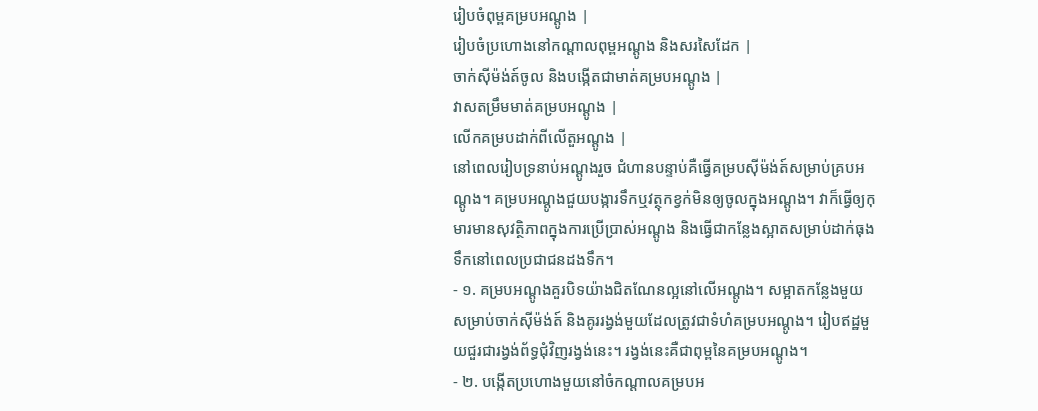រៀបចំពុម្ពគម្របអណ្តូង |
រៀបចំប្រហោងនៅកណ្តាលពុម្ពអណ្តូង និងសរសៃដែក |
ចាក់ស៊ីម៉ង់ត៍ចូល និងបង្កើតជាមាត់គម្របអណ្តូង |
វាសតម្រឹមមាត់គម្របអណ្តូង |
លើកគម្របដាក់ពីលើតួអណ្តូង |
នៅពេលរៀបទ្រនាប់អណ្តូងរួច ជំហានបន្ទាប់គឺធ្វើគម្របស៊ីម៉ង់ត៍សម្រាប់គ្របអណ្តូង។ គម្របអណ្តូងជួយបង្ការទឹកឬវត្ថុកខ្វក់មិនឲ្យចូលក្នុងអណ្តូង។ វាក៏ធ្វើឲ្យកុមារមានសុវត្ថិភាពក្នុងការប្រើប្រាស់អណ្តូង និងធ្វើជាកន្លែងស្អាតសម្រាប់ដាក់ធុងទឹកនៅពេលប្រជាជនដងទឹក។
- ១. គម្របអណ្តូងគួរបិទយ៉ាងជិតណែនល្អនៅលើអណ្តូង។ សម្អាតកន្លែងមួយសម្រាប់ចាក់ស៊ីម៉ង់ត៍ និងគូររង្វង់មួយដែលត្រូវជាទំហំគម្របអណ្តូង។ រៀបឥដ្ឋមួយជួរជារង្វង់ព័ទ្ធជុំវិញរង្វង់នេះ។ រង្វង់នេះគឺជាពុម្ពនៃគម្របអណ្តូង។
- ២. បង្កើតប្រហោងមួយនៅចំកណ្តាលគម្របអ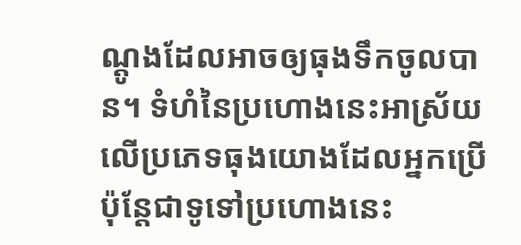ណ្តូងដែលអាចឲ្យធុងទឹកចូលបាន។ ទំហំនៃប្រហោងនេះអាស្រ័យលើប្រភេទធុងយោងដែលអ្នកប្រើ ប៉ុន្តែជាទូទៅប្រហោងនេះ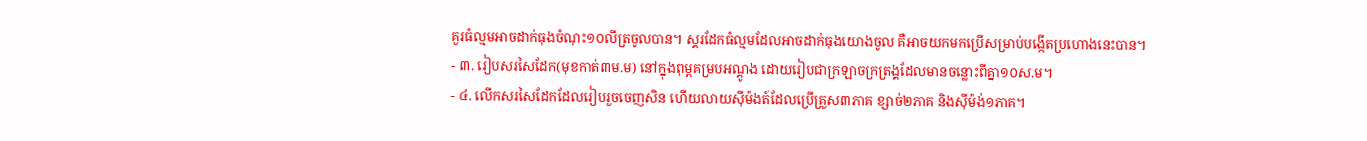គួរធំល្មមអាចដាក់ធុងចំណុះ១០លីត្រចូលបាន។ ស្គរដែកធំល្មមដែលអាចដាក់ធុងយោងចូល គឺអាចយកមកប្រើសម្រាប់បង្កើតប្រហោងនេះបាន។
- ៣. រៀបសរសៃដែក(មុខកាត់៣ម.ម) នៅក្នុងពុម្ពគម្របអណ្តូង ដោយរៀបជាក្រឡាចក្រត្រង្គដែលមានចន្លោះពីគ្នា១០ស.ម។
- ៤. លើកសរសៃដែកដែលរៀបរួចចេញសិន ហើយលាយស៊ីម៉ងត៍ដែលប្រើគ្រួស៣ភាគ ខ្សាច់២ភាគ និងស៊ីម៉ង់១ភាគ។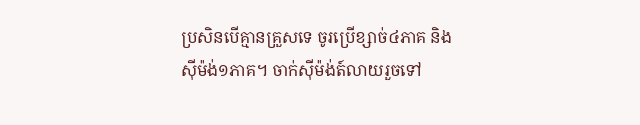ប្រសិនបើគ្មានគ្រួសទេ ចូរប្រើខ្សាច់៤ភាគ និងស៊ីម៉ង់១ភាគ។ ចាក់ស៊ីម៉ង់ត៍លាយរួចទៅ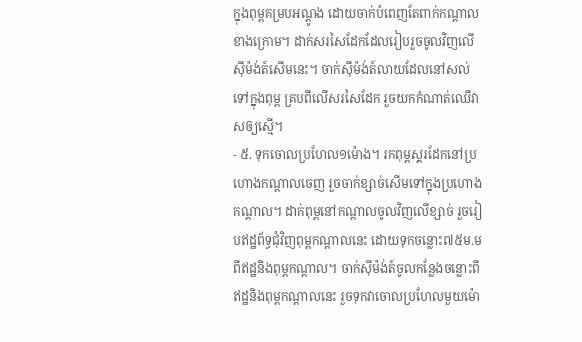ក្នុងពុម្ពគម្របអណ្តូង ដោយចាក់បំពេញតែពាក់កណ្តាលខាងក្រោម។ ដាក់សរសៃដែកដែលរៀបរួចចូលវិញលើ ស៊ីម៉ង់ត៍សើមនេះ។ ចាក់ស៊ីម៉ង់ត៍លាយដែលនៅសល់ទៅក្នុងពុម្ព គ្របពីលើសរសៃដែក រួចយកកំណាត់ឈើវាសឲ្យស្មើ។
- ៥. ទុកចោលប្រហែល១ម៉ោង។ រកពុម្ពស្គរដែកនៅប្រហោងកណ្តាលចេញ រួចចាក់ខ្សាច់សើមទៅក្នុងប្រហោងកណ្តាល។ ដាក់ពុម្ពនៅកណ្តាលចូលវិញលើខ្សាច់ រួចរៀបឥដ្ឋព័ទ្ធជុំវិញពុម្ពកណ្តាលនេះ ដោយទុកចន្លោះ៧៥ម.មពីឥដ្ឋនិងពុម្ពកណ្តាល។ ចាក់ស៊ីម៉ង់ត៍ចូលកន្លែងចន្លោះពីឥដ្ឋនិងពុម្ពកណ្តាលនេះ រួចទុកវាចោលប្រហែលមួយម៉ោ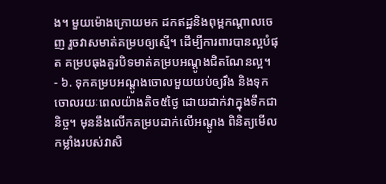ង។ មួយម៉ោងក្រោយមក ដកឥដ្ឋនិងពុម្ពកណ្តាលចេញ រួចវាសមាត់គម្របឲ្យស្មើ។ ដើម្បីការពារបានល្អបំផុត គម្របធុងគួរបិទមាត់គម្របអណ្តូងជិតណែនល្អ។
- ៦. ទុកគម្របអណ្តូងចោលមួយយប់ឲ្យរឹង និងទុកចោលរយៈពេលយ៉ាងតិច៥ថ្ងៃ ដោយដាក់វាក្នុងទឹកជានិច្ច។ មុននឹងលើកគម្របដាក់លើអណ្តូង ពិនិត្យមើលកម្លាំងរបស់វាសិ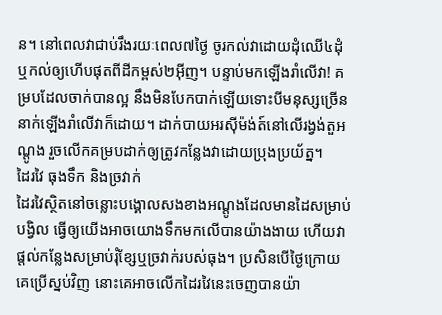ន។ នៅពេលវាជាប់រឹងរយៈពេល៧ថ្ងៃ ចូរកល់វាដោយដុំឈើ៤ដុំ ឬកល់ឲ្យហើបផុតពីដីកម្ពស់២អ៊ីញ។ បន្ទាប់មកឡើងរាំលើវា! គម្របដែលចាក់បានល្អ នឹងមិនបែកបាក់ឡើយទោះបីមនុស្សច្រើននាក់ឡើងរាំលើវាក៏ដោយ។ ដាក់បាយអរស៊ីម៉ង់ត៍នៅលើរង្វង់តួអណ្តូង រួចលើកគម្របដាក់ឲ្យត្រូវកន្លែងវាដោយប្រុងប្រយ័ត្ន។
ដៃរវៃ ធុងទឹក និងច្រវាក់
ដៃរវៃស្ថិតនៅចន្លោះបង្គោលសងខាងអណ្តូងដែលមានដៃសម្រាប់បង្វិល ធ្វើឲ្យយើងអាចយោងទឹកមកលើបានយ៉ាងងាយ ហើយវាផ្តល់កន្លែងសម្រាប់រុំខ្សែឬច្រវាក់របស់ធុង។ ប្រសិនបើថ្ងៃក្រោយគេប្រើស្នប់វិញ នោះគេអាចលើកដៃរវៃនេះចេញបានយ៉ា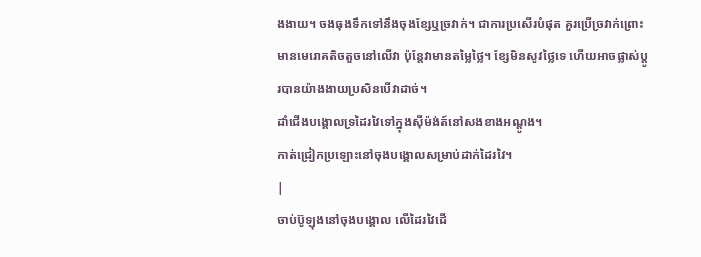ងងាយ។ ចងធុងទឹកទៅនឹងចុងខ្សែឬច្រវាក់។ ជាការប្រសើរបំផុត គួរប្រើច្រវាក់ព្រោះមានមេរោគតិចតួចនៅលើវា ប៉ុន្តែវាមានតម្លៃថ្លៃ។ ខ្សែមិនសូវថ្លៃទេ ហើយអាចផ្លាស់ប្តូរបានយ៉ាងងាយប្រសិនបើវាដាច់។
ដាំជើងបង្គោលទ្រដៃរវៃទៅក្នុងស៊ីម៉ង់ត៍នៅសងខាងអណ្តូង។
កាត់ជ្រៀកប្រឡោះនៅចុងបង្គោលសម្រាប់ដាក់ដៃរវៃ។
|
ចាប់ប៊ូឡុងនៅចុងបង្គោល លើដៃរវៃដើ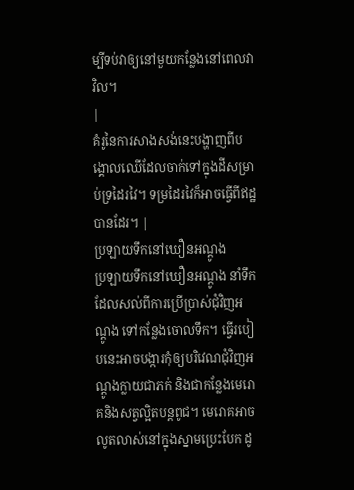ម្បីទប់វាឲ្យនៅមួយកន្លែងនៅពេលវាវិល។
|
គំរូនៃការសាងសង់នេះបង្ហាញពីបង្គោលឈើដែលចាក់ទៅក្នុងដីសម្រាប់ទ្រដៃរវៃ។ ទម្រដៃរវៃក៏អាចធ្វើពីឥដ្ឋបានដែរ។ |
ប្រឡាយទឹកនៅឃឿនអណ្តូង
ប្រឡាយទឹកនៅឃឿនអណ្តូង នាំទឹកដែលសល់ពីការប្រើប្រាស់ជុំវិញអណ្តូង ទៅកន្លែងចោលទឹក។ ធ្វើរបៀបនេះអាចបង្ការកុំឲ្យបរិវេណជុំវិញអណ្តូងក្លាយជាភក់ និងជាកន្លែងមេរោគនិងសត្វល្អិតបន្តពូជ។ មេរោគអាចលូតលាស់នៅក្នុងស្នាមប្រេះបែក ដូ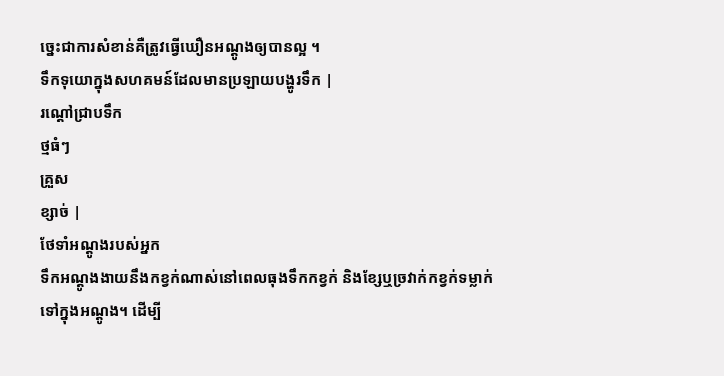ច្នេះជាការសំខាន់គឺត្រូវធ្វើឃឿនអណ្តូងឲ្យបានល្អ ។
ទឹកទុយោក្នុងសហគមន៍ដែលមានប្រឡាយបង្ហូរទឹក |
រណ្តៅជ្រាបទឹក
ថ្មធំៗ
គ្រួស
ខ្សាច់ |
ថែទាំអណ្តូងរបស់អ្នក
ទឹកអណ្តូងងាយនឹងកខ្វក់ណាស់នៅពេលធុងទឹកកខ្វក់ និងខ្សែឬច្រវាក់កខ្វក់ទម្លាក់ទៅក្នុងអណ្តូង។ ដើម្បី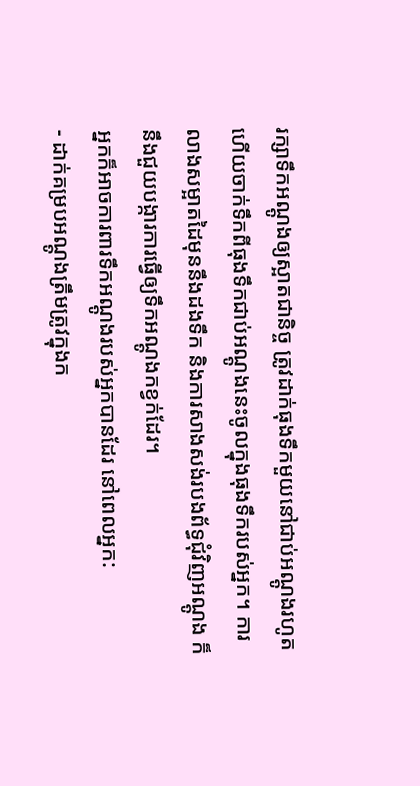រក្សាទឹកអណ្តូងឲ្យស្អាតជានិច្ច ត្រូវដាក់ធុងទឹកមួយនៅជាប់អណ្តូងរហូត ហើយចាក់ទឹកពីធុងទឹកជាប់អណ្តូងនេះចូលក្នុងធុងទឹករបស់អ្នក។ ការលាងសម្អាតដៃមុននឹងដងទឹក និងការសាងសង់របងព័ទ្ធជុំវិញអណ្តូង ក៏នឹងជួយបង្ការការធ្វើឲ្យទឹកអណ្តូងកខ្វក់ដែរ។
អ្នកក៏អាចការពារទឹកអណ្តូងរបស់អ្នកបានដែរ នៅពេលអ្នក:
- ដាក់គម្របអណ្តូងត្រឹមត្រូវក្នុងក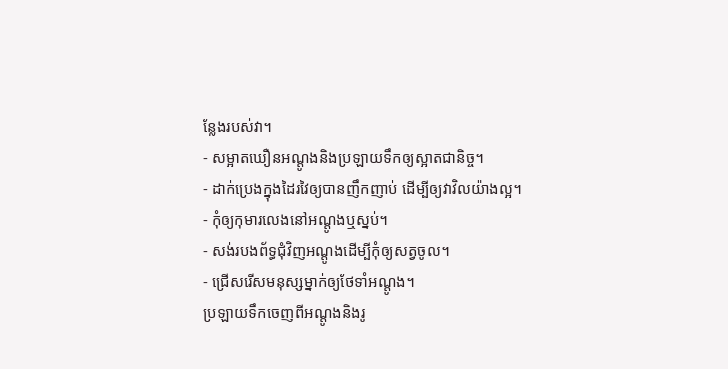ន្លែងរបស់វា។
- សម្អាតឃឿនអណ្តូងនិងប្រឡាយទឹកឲ្យស្អាតជានិច្ច។
- ដាក់ប្រេងក្នុងដៃរវៃឲ្យបានញឹកញាប់ ដើម្បីឲ្យវាវិលយ៉ាងល្អ។
- កុំឲ្យកុមារលេងនៅអណ្តូងឬស្នប់។
- សង់របងព័ទ្ធជុំវិញអណ្តូងដើម្បីកុំឲ្យសត្វចូល។
- ជ្រើសរើសមនុស្សម្នាក់ឲ្យថែទាំអណ្តូង។
ប្រឡាយទឹកចេញពីអណ្តូងនិងរូ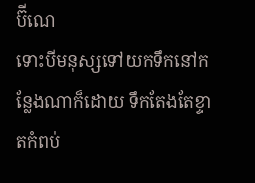ប៊ីណេ
ទោះបីមនុស្សទៅយកទឹកនៅកន្លែងណាក៏ដោយ ទឹកតែងតែខ្ទាតកំពប់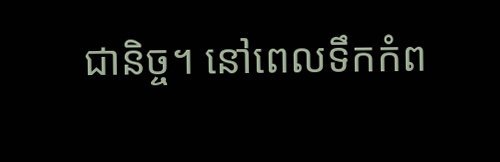ជានិច្ច។ នៅពេលទឹកកំព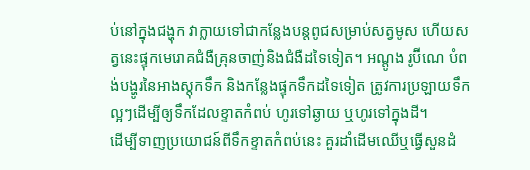ប់នៅក្នុងជង្ហុក វាក្លាយទៅជាកន្លែងបន្តពូជសម្រាប់សត្វមូស ហើយសត្វនេះផ្ទុកមេរោគជំងឺគ្រុនចាញ់និងជំងឺដទៃទៀត។ អណ្តូង រូប៊ីណេ បំពង់បង្ហូរនៃអាងស្តុកទឹក និងកន្លែងផ្ទុកទឹកដទៃទៀត ត្រូវការប្រឡាយទឹកល្អៗដើម្បីឲ្យទឹកដែលខ្ទាតកំពប់ ហូរទៅឆ្ងាយ ឬហូរទៅក្នុងដី។
ដើម្បីទាញប្រយោជន៍ពីទឹកខ្ទាតកំពប់នេះ គួរដាំដើមឈើឬធ្វើសួនដំ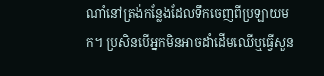ណាំនៅត្រង់កន្លែងដែលទឹកចេញពីប្រឡាយមក។ ប្រសិនបើអ្នកមិនអាចដាំដើមឈើឬធ្វើសួន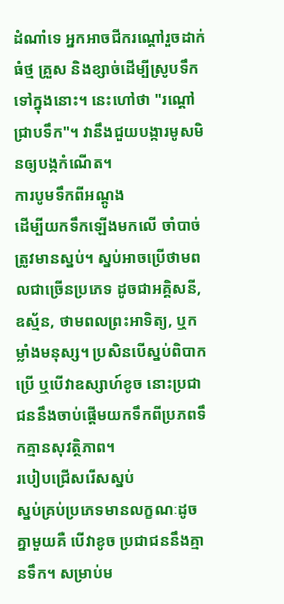ដំណាំទេ អ្នកអាចជីករណ្តៅរួចដាក់ធំថ្ម គ្រួស និងខ្សាច់ដើម្បីស្រូបទឹកទៅក្នុងនោះ។ នេះហៅថា "រណ្តៅជ្រាបទឹក"។ វានឹងជួយបង្ការមូសមិនឲ្យបង្កកំណើត។
ការបូមទឹកពីអណ្តូង
ដើម្បីយកទឹកឡើងមកលើ ចាំបាច់ត្រូវមានស្នប់។ ស្នប់អាចប្រើថាមពលជាច្រើនប្រភេទ ដូចជាអគ្គិសនី, ឧស្ម័ន, ថាមពលព្រះអាទិត្យ, ឬកម្លាំងមនុស្ស។ ប្រសិនបើស្នប់ពិបាកប្រើ ឬបើវាឧស្សាហ៍ខូច នោះប្រជាជននឹងចាប់ផ្តើមយកទឹកពីប្រភពទឹកគ្មានសុវត្ថិភាព។
របៀបជ្រើសរើសស្នប់
ស្នប់គ្រប់ប្រភេទមានលក្ខណៈដូចគ្នាមួយគឺ បើវាខូច ប្រជាជននឹងគ្មានទឹក។ សម្រាប់ម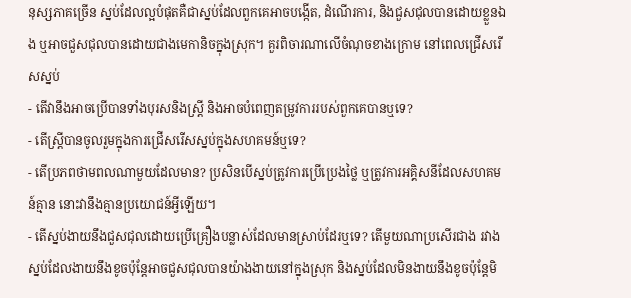នុស្សភាគច្រើន ស្នប់ដែលល្អបំផុតគឺជាស្នប់ដែលពួកគេអាចបង្កើត, ដំណើរការ, និងជួសជុលបានដោយខ្លួនឯង ឬអាចជួសជុលបានដោយជាងមេកានិចក្នុងស្រុក។ គួរពិចារណាលើចំណុចខាងក្រោម នៅពេលជ្រើសរើសស្នប់
- តើវានឹងអាចប្រើបានទាំងបុរសនិងស្ត្រី និងអាចបំពេញតម្រូវការរបស់ពួកគេបានឬទេ?
- តើស្ត្រីបានចូលរួមក្នុងការជ្រើសរើសស្នប់ក្នុងសហគមន៍ឬទេ?
- តើប្រភពថាមពលណាមួយដែលមាន? ប្រសិនបើស្នប់ត្រូវការប្រើប្រេងថ្លៃ ឬត្រូវការអគ្គិសនីដែលសហគមន៍គ្មាន នោះវានឹងគ្មានប្រយោជន៍អ្វីឡើយ។
- តើស្នប់ងាយនឹងជួសជុលដោយប្រើគ្រឿងបន្លាស់ដែលមានស្រាប់ដែរឬទេ? តើមួយណាប្រសើរជាង រវាងស្នប់ដែលងាយនឹងខូចប៉ុន្តែអាចជួសជុលបានយ៉ាងងាយនៅក្នុងស្រុក និងស្នប់ដែលមិនងាយនឹងខូចប៉ុន្តែមិ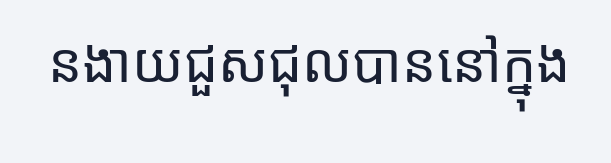នងាយជួសជុលបាននៅក្នុង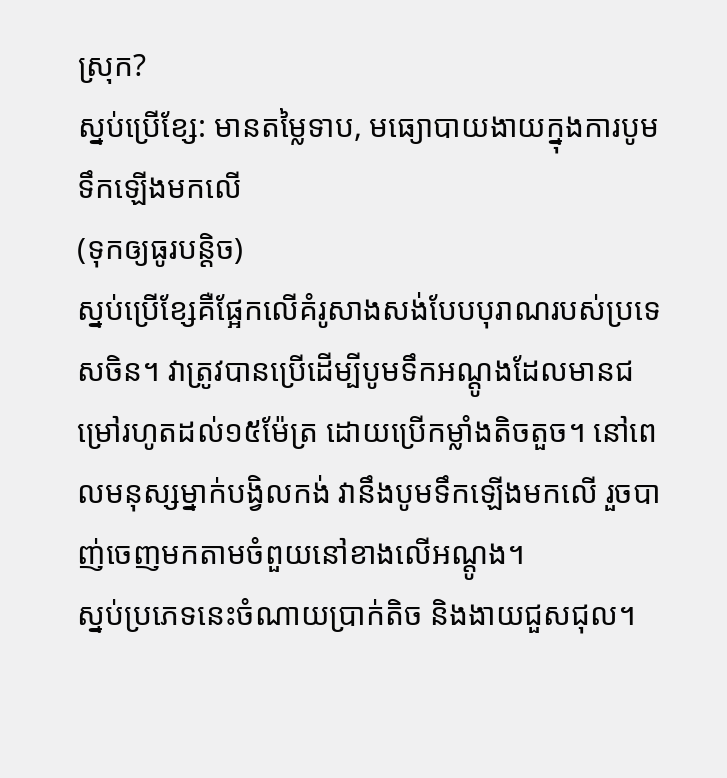ស្រុក?
ស្នប់ប្រើខ្សែ: មានតម្លៃទាប, មធ្យោបាយងាយក្នុងការបូមទឹកឡើងមកលើ
(ទុកឲ្យធូរបន្តិច)
ស្នប់ប្រើខ្សែគឺផ្អែកលើគំរូសាងសង់បែបបុរាណរបស់ប្រទេសចិន។ វាត្រូវបានប្រើដើម្បីបូមទឹកអណ្តូងដែលមានជម្រៅរហូតដល់១៥ម៉ែត្រ ដោយប្រើកម្លាំងតិចតួច។ នៅពេលមនុស្សម្នាក់បង្វិលកង់ វានឹងបូមទឹកឡើងមកលើ រួចបាញ់ចេញមកតាមចំពួយនៅខាងលើអណ្តូង។
ស្នប់ប្រភេទនេះចំណាយប្រាក់តិច និងងាយជួសជុល។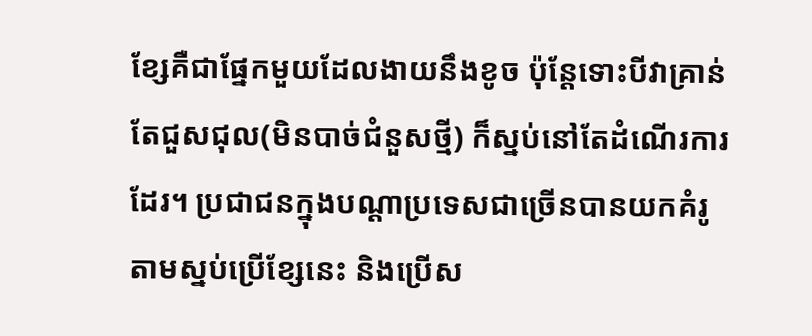ខ្សែគឺជាផ្នែកមួយដែលងាយនឹងខូច ប៉ុន្តែទោះបីវាគ្រាន់តែជួសជុល(មិនបាច់ជំនួសថ្មី) ក៏ស្នប់នៅតែដំណើរការដែរ។ ប្រជាជនក្នុងបណ្តាប្រទេសជាច្រើនបានយកគំរូតាមស្នប់ប្រើខ្សែនេះ និងប្រើស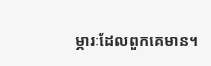ម្ភារៈដែលពួកគេមាន។